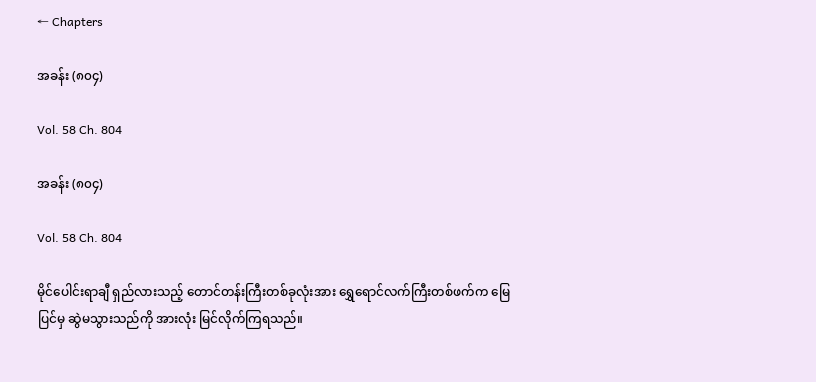← Chapters

အခန်း (၈၀၄)

Vol. 58 Ch. 804

အခန်း (၈၀၄)

Vol. 58 Ch. 804

မိုင်ပေါင်းရာချီ ရှည်လားသည့် တောင်တန်းကြီးတစ်ခုလုံးအား ရွှေရောင်လက်ကြီးတစ်ဖက်က မြေပြင်မှ ဆွဲမသွားသည်ကို အားလုံး မြင်လိုက်ကြရသည်။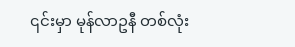၎င်းမှာ မုန်လာဥနီ တစ်လုံး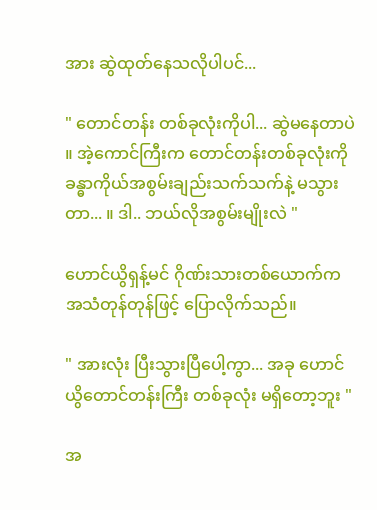အား ဆွဲထုတ်နေသလိုပါပင်...

" တောင်တန်း တစ်ခုလုံးကိုပါ... ဆွဲမနေတာပဲ ။ အဲ့ကောင်ကြီးက တောင်တန်းတစ်ခုလုံးကို ခန္ဓာကိုယ်အစွမ်းချည်းသက်သက်နဲ့ မသွားတာ... ။ ဒါ.. ဘယ်လိုအစွမ်းမျိုးလဲ "

ဟောင်ယွိရှန့်မင် ဂိုဏ်းသားတစ်ယောက်က အသံတုန်တုန်ဖြင့် ပြောလိုက်သည်။

" အားလုံး ပြီးသွားပြီပေါ့ကွာ... အခု ဟောင်ယွိတောင်တန်းကြီး တစ်ခုလုံး မရှိတော့ဘူး "

အ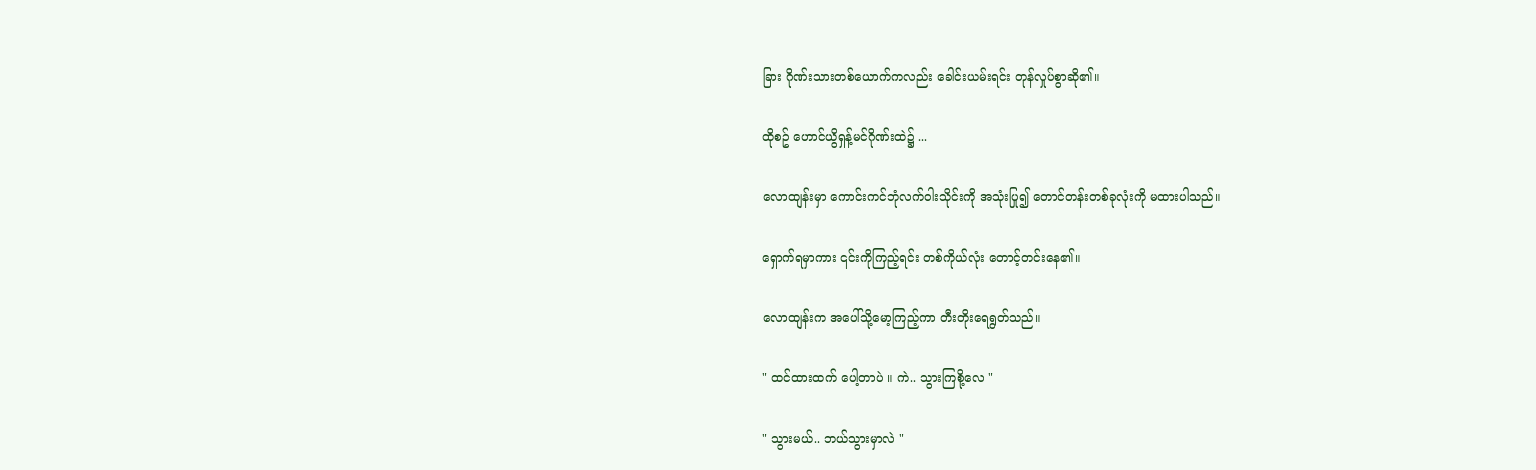ခြား ဂိုဏ်းသားတစ်ယောက်ကလည်း ခေါင်းယမ်းရင်း တုန်လှုပ်စွာဆို၏။

ထိုစဥ် ဟောင်ယွိရှန့်မင်ဂိုဏ်းထဲ၌ ...

လောထျန်းမှာ ကောင်းကင်ဘုံလက်ဝါးသိုင်းကို အသုံးပြု၍ တောင်တန်းတစ်ခုလုံးကို မထားပါသည်။

ရှောက်ရမှာကား ၎င်းကိုကြည့်ရင်း တစ်ကိုယ်လုံး တောင့်တင်းနေ၏။

လောထျန်းက အပေါ်သို့မော့ကြည့်ကာ တီးတိုးရေရွတ်သည်။

" ထင်ထားထက် ပေါ့တာပဲ ။ ကဲ.. သွားကြစို့လေ "

" သွားမယ်.. ဘယ်သွားမှာလဲ "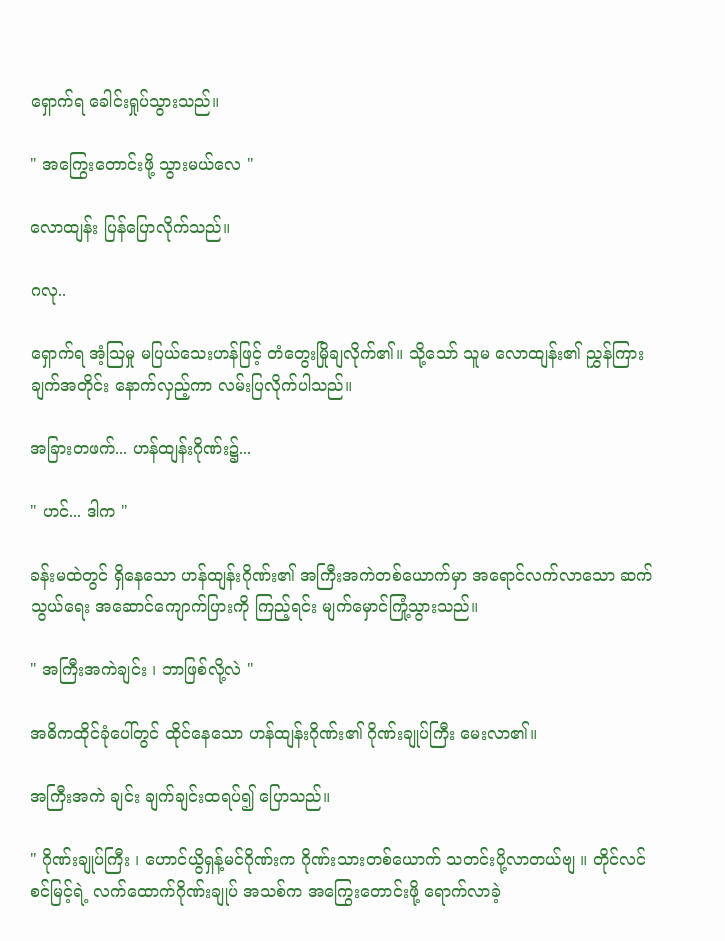ရှောက်ရ ခေါင်းရှုပ်သွားသည်။

" အကြွေးတောင်းဖို့ သွားမယ်လေ "

လောထျန်း ပြန်ပြောလိုက်သည်။

ဂလု..

ရှောက်ရ အံ့သြမှု မပြယ်သေးဟန်ဖြင့် တံတွေးမြိုချလိုက်၏။ သို့သော် သူမ လောထျန်း၏ ညွှန်ကြားချက်အတိုင်း နောက်လှည့်ကာ လမ်းပြလိုက်ပါသည်။

အခြားတဖက်... ဟန်ထျန်းဂိုဏ်း၌...

" ဟင်... ဒါက "

ခန်းမထဲတွင် ရှိနေသော ဟန်ထျန်းဂိုဏ်း၏ အကြီးအကဲတစ်ယောက်မှာ အရောင်လက်လာသော ဆက်သွယ်ရေး အဆောင်ကျောက်ပြားကို ကြည့်ရင်း မျက်မှောင်ကြုံ့သွားသည်။

" အကြီးအကဲချင်း ၊ ဘာဖြစ်လို့လဲ "

အဓိကထိုင်ခုံပေါ်တွင် ထိုင်နေသော ဟန်ထျန်းဂိုဏ်း၏ ဂိုဏ်းချုပ်ကြီး မေးလာ၏။

အကြီးအကဲ ချင်း ချက်ချင်းထရပ်၍ ပြောသည်။

" ဂိုဏ်းချုပ်ကြီး ၊ ဟောင်ယွိရှန့်မင်ဂိုဏ်းက ဂိုဏ်းသားတစ်ယောက် သတင်းပို့လာတယ်ဗျ ။ တိုင်လင်စင်မြင့်ရဲ့ လက်ထောက်ဂိုဏ်းချုပ် အသစ်က အကြွေးတောင်းဖို့ ရောက်လာခဲ့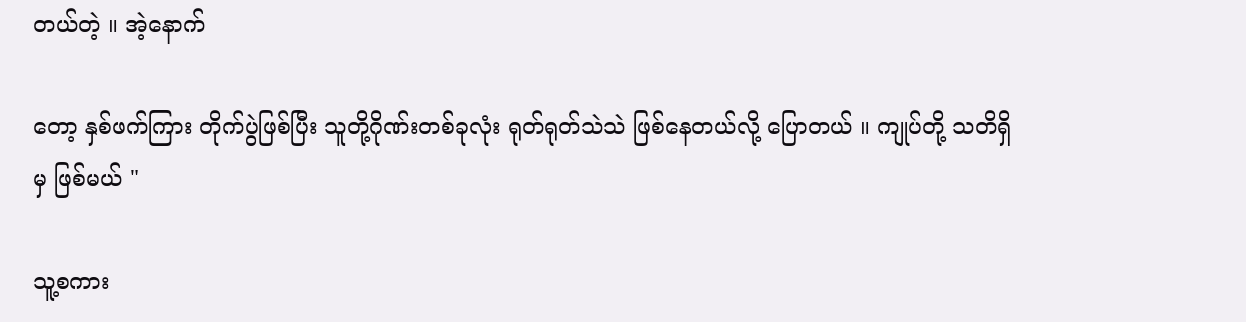တယ်တဲ့ ။ အဲ့နောက်

တော့ နှစ်ဖက်ကြား တိုက်ပွဲဖြစ်ပြီး သူတို့ဂိုဏ်းတစ်ခုလုံး ရုတ်ရုတ်သဲသဲ ဖြစ်နေတယ်လို့ ပြောတယ် ။ ကျုပ်တို့ သတိရှိမှ ဖြစ်မယ် "

သူ့စကား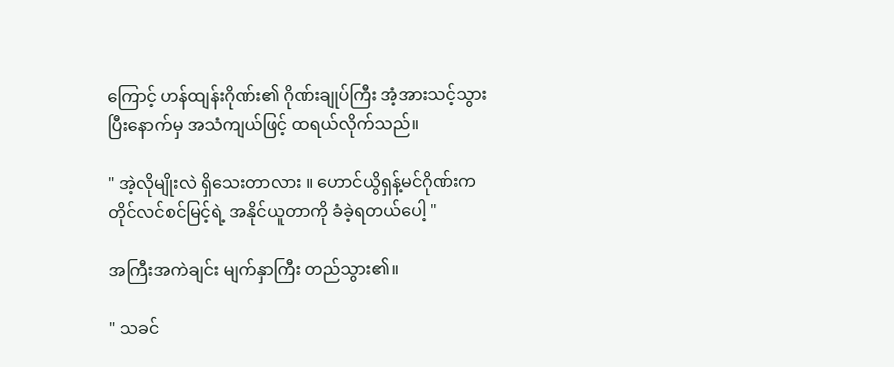ကြောင့် ဟန်ထျန်းဂိုဏ်း၏ ဂိုဏ်းချုပ်ကြီး အံ့အားသင့်သွားပြီးနောက်မှ အသံကျယ်ဖြင့် ထရယ်လိုက်သည်။

" အဲ့လိုမျိုးလဲ ရှိသေးတာလား ။ ဟောင်ယွိရှန့်မင်ဂိုဏ်းက တိုင်လင်စင်မြင့်ရဲ့ အနိုင်ယူတာကို ခံခဲ့ရတယ်ပေါ့ "

အကြီးအကဲချင်း မျက်နှာကြီး တည်သွား၏။

" သခင်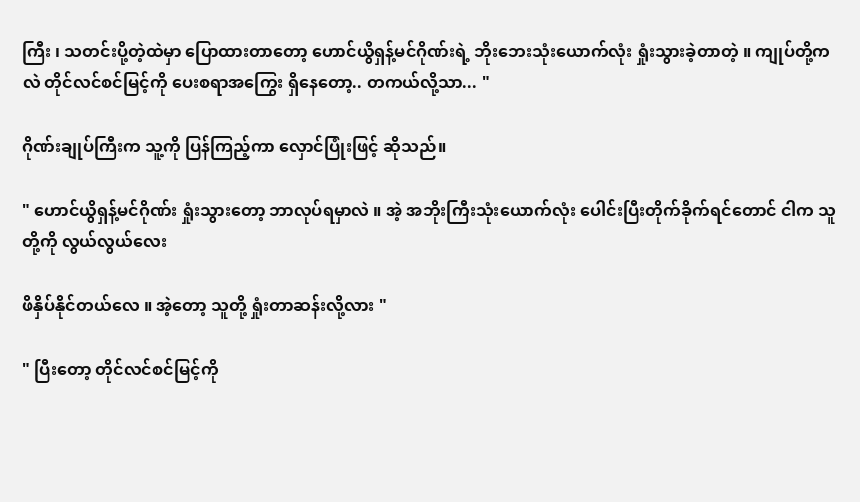ကြီး ၊ သတင်းပို့တဲ့ထဲမှာ ပြောထားတာတော့ ဟောင်ယွိရှန့်မင်ဂိုဏ်းရဲ့ ဘိုးဘေးသုံးယောက်လုံး ရှုံးသွားခဲ့တာတဲ့ ။ ကျုပ်တို့ကလဲ တိုင်လင်စင်မြင့်ကို ပေးစရာအကြွေး ရှိနေတော့.. တကယ်လို့သာ... "

ဂိုဏ်းချုပ်ကြီးက သူ့ကို ပြန်ကြည့်ကာ လှောင်ပြုံးဖြင့် ဆိုသည်။

" ဟောင်ယွိရှန့်မင်ဂိုဏ်း ရှုံးသွားတော့ ဘာလုပ်ရမှာလဲ ။ အဲ့ အဘိုးကြီးသုံးယောက်လုံး ပေါင်းပြီးတိုက်ခိုက်ရင်တောင် ငါက သူတို့ကို လွယ်လွယ်လေး

ဖိနှိပ်နိုင်တယ်လေ ။ အဲ့တော့ သူတို့ ရှုံးတာဆန်းလို့လား "

" ပြီးတော့ တိုင်လင်စင်မြင့်ကို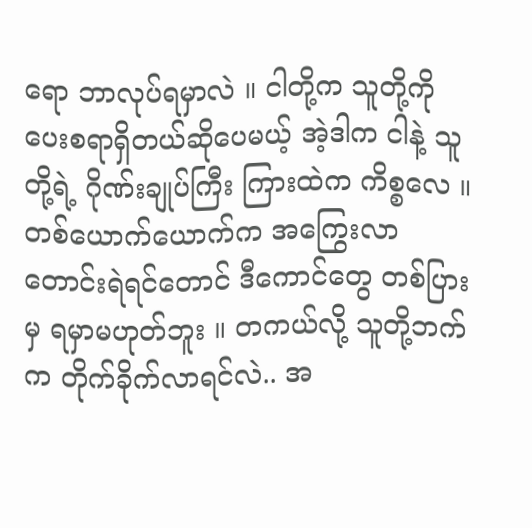ရော ဘာလုပ်ရမှာလဲ ။ ငါတို့က သူတို့ကို ပေးစရာရှိတယ်ဆိုပေမယ့် အဲ့ဒါက ငါနဲ့ သူတို့ရဲ့ ဂိုဏ်းချုပ်ကြီး ကြားထဲက ကိစ္စလေ ။ တစ်ယောက်ယောက်က အကြွေးလာတောင်းရဲရင်တောင် ဒီကောင်တွေ တစ်ပြားမှ ရမှာမဟုတ်ဘူး ။ တကယ်လို့ သူတို့ဘက်က တိုက်ခိုက်လာရင်လဲ.. အ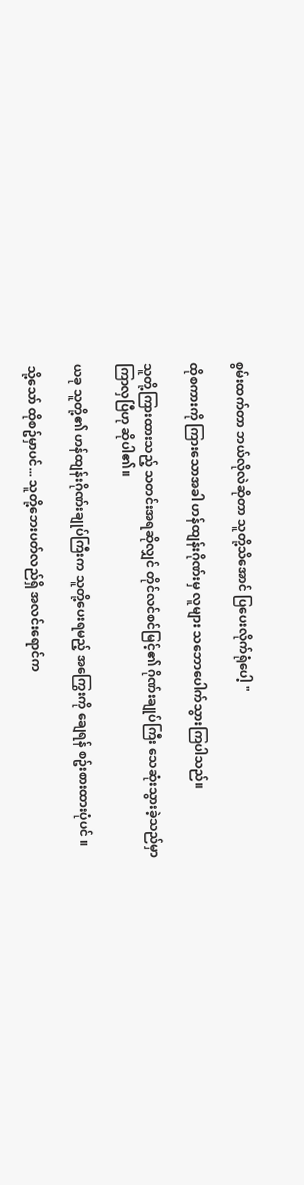စွမ်းထက်တာ ဘယ်လိုလဲဆိုတာ သူတို့သိအောင် ပြပေးလိုက်ရုံပေါ့ "

ထိုစကားကို ကြားသောအခါ ဟန်ထျန်းဂိုဏ်းမှ လူများ သဘောပေါက်သွားကြပါသည်။

သူတို့ကြားထားသည့် သတင်းအရဆိုလျှင် တိုင်လင်စင်မြင့်၏ ဂိုဏ်းချုပ်ကြီး သေဆုံးသွားခဲ့သည်မှာ ကြာလှပြီဟု ဆိုပါ၏။

ယခု သူတို့၏ ဟန်ထျန်းဂိုဏ်းချုပ်ကြီးက သူတို့ပေးရမည့် အကြွေးကို ချေရန် စဥ်းစားထားပုံပင် ။

သို့သော် ထိုစဥ်မှာပင်... သူတို့ဘေးပတ်လည်ရှိ အလင်းရောင်က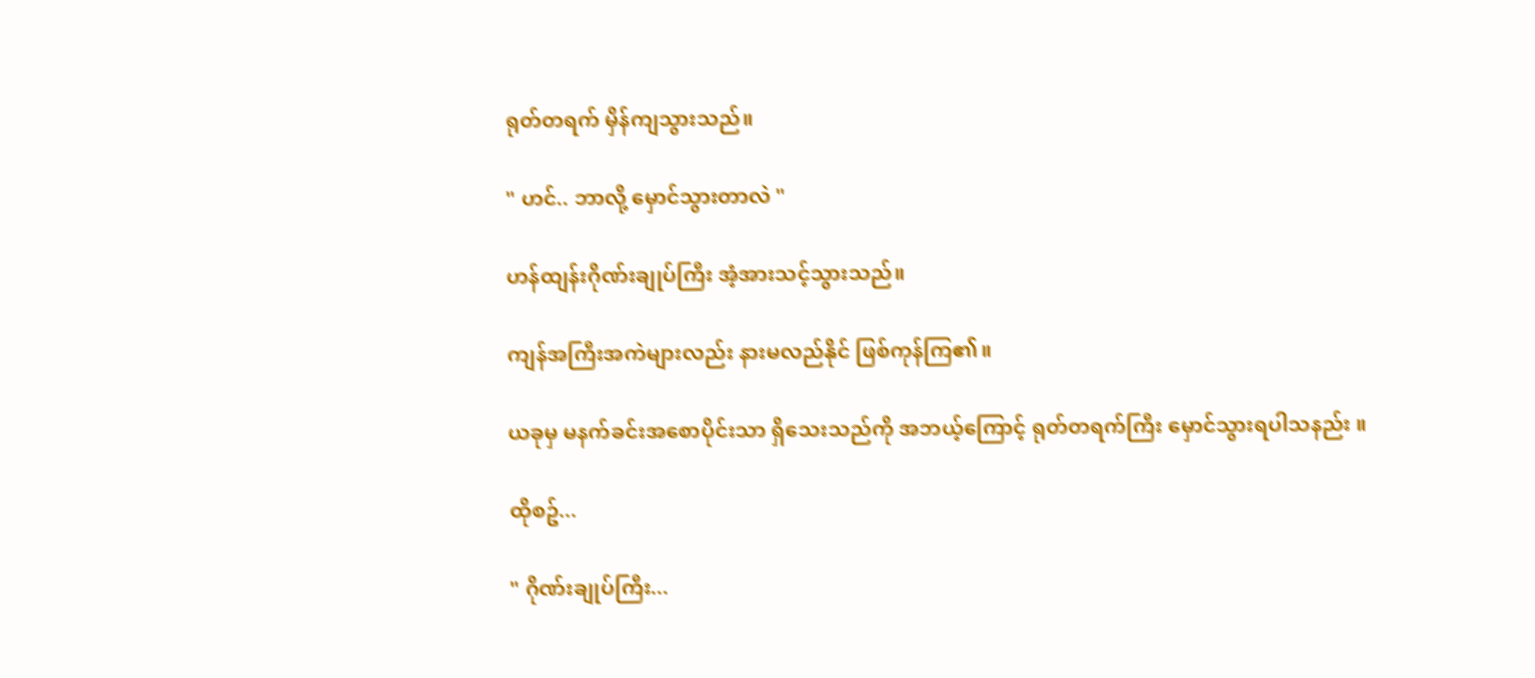ရုတ်တရက် မှိန်ကျသွားသည်။

" ဟင်.. ဘာလို့ မှောင်သွားတာလဲ "

ဟန်ထျန်းဂိုဏ်းချုပ်ကြီး အံ့အားသင့်သွားသည်။

ကျန်အကြီးအကဲများလည်း နားမလည်နိုင် ဖြစ်ကုန်ကြ၏။

ယခုမှ မနက်ခင်းအစောပိုင်းသာ ရှိသေးသည်ကို အဘယ့်ကြောင့် ရုတ်တရက်ကြီး မှောင်သွားရပါသနည်း ။

ထိုစဥ်...

" ဂိုဏ်းချုပ်ကြီး...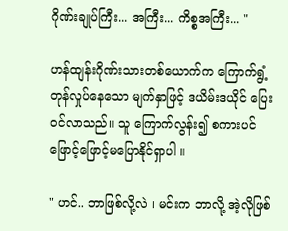ဂိုဏ်းချုပ်ကြီး... အကြီး... ကိစ္စအကြီး... "

ဟန်ထျန်းဂိုဏ်းသားတစ်ယောက်က ကြောက်ရွံ့တုန်လှုပ်နေသော မျက်နှာဖြင့် ဒယိမ်းဒယိုင် ပြေးဝင်လာသည်။ သူ ကြောက်လွန်း၍ စကားပင် ဖြောင့်ဖြောင့်မပြောနိုင်ရှာပါ ။

" ဟင်.. ဘာဖြစ်လို့လဲ ၊ မင်းက ဘာလို့ အဲ့လိုဖြစ်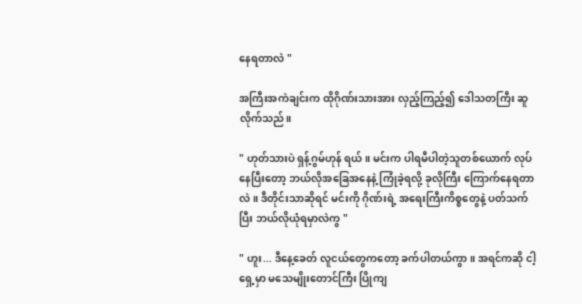နေရတာလဲ "

အကြီးအကဲချင်းက ထိုဂိုဏ်းသားအား လှည့်ကြည့်၍ ဒေါသတကြီး ဆူလိုက်သည်။

" ဟုတ်သားပဲ ရှန့်ဂွမ်ဟုန် ရယ် ။ မင်းက ပါရမီပါတဲ့သူတစ်ယောက် လုပ်နေပြီးတော့ ဘယ်လိုအခြေအနေနဲ့ ကြုံခဲ့ရလို့ ခုလိုကြီး ကြောက်နေရတာလဲ ။ ဒီတိုင်းသာဆိုရင် မင်းကို ဂိုဏ်းရဲ့ အရေးကြီးကိစ္စတွေနဲ့ ပတ်သက်ပြီး ဘယ်လိုယုံရမှာလဲကွ "

" ဟူး... ဒီနေ့ခေတ် လူငယ်တွေကတော့ ခက်ပါတယ်ကွာ ။ အရင်ကဆို ငါ့ရှေ့မှာ မသေမျိုးတောင်ကြီး ပြိုကျ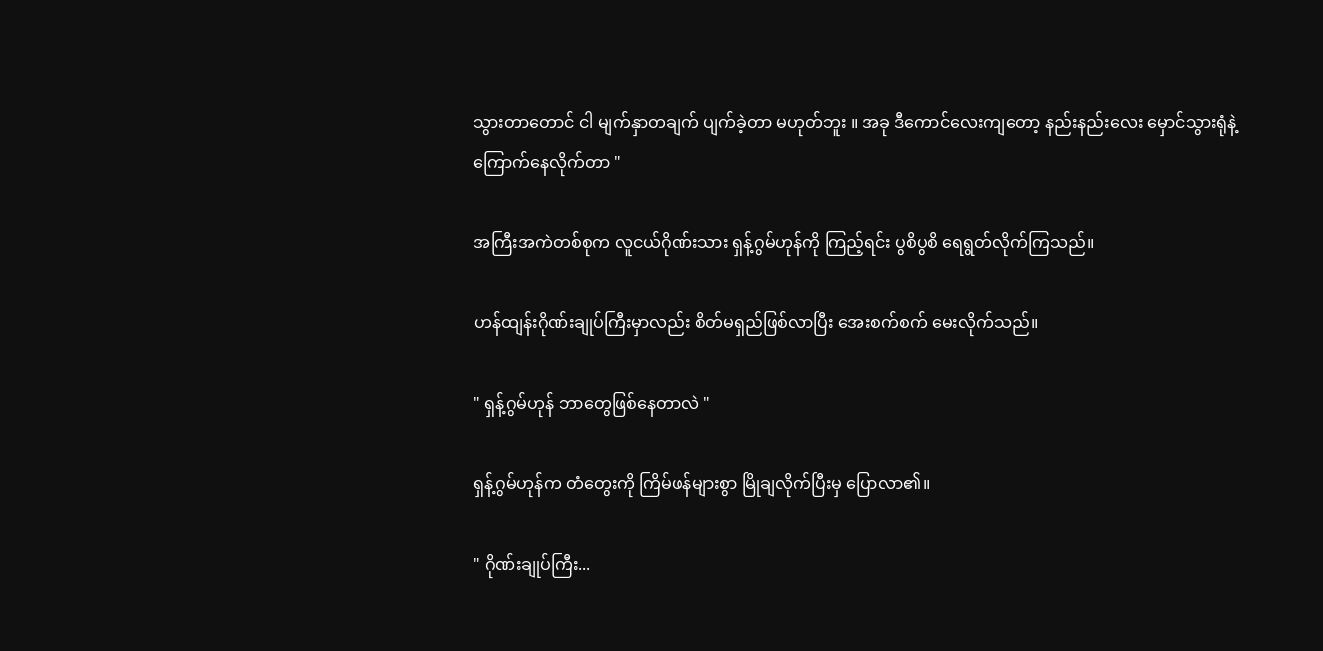သွားတာတောင် ငါ မျက်နှာတချက် ပျက်ခဲ့တာ မဟုတ်ဘူး ။ အခု ဒီကောင်လေးကျတော့ နည်းနည်းလေး မှောင်သွားရုံနဲ့ ကြောက်နေလိုက်တာ "

အကြီးအကဲတစ်စုက လူငယ်ဂိုဏ်းသား ရှန့်ဂွမ်ဟုန်ကို ကြည့်ရင်း ပွစိပွစိ ရေရွတ်လိုက်ကြသည်။

ဟန်ထျန်းဂိုဏ်းချုပ်ကြီးမှာလည်း စိတ်မရှည်ဖြစ်လာပြီး အေးစက်စက် မေးလိုက်သည်။

" ရှန့်ဂွမ်ဟုန် ဘာတွေဖြစ်နေတာလဲ "

ရှန့်ဂွမ်ဟုန်က တံတွေးကို ကြိမ်ဖန်များစွာ မြိုချလိုက်ပြီးမှ ပြောလာ၏။

" ဂိုဏ်းချုပ်ကြီး...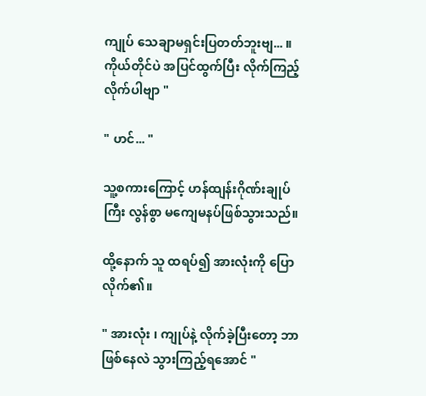ကျုပ် သေချာမရှင်းပြတတ်ဘူးဗျ... ။ ကိုယ်တိုင်ပဲ အပြင်ထွက်ပြီး လိုက်ကြည့်လိုက်ပါဗျာ "

" ဟင်... "

သူ့စကားကြောင့် ဟန်ထျန်းဂိုဏ်းချုပ်ကြီး လွန်စွာ မကျေမနပ်ဖြစ်သွားသည်။

ထို့နောက် သူ ထရပ်၍ အားလုံးကို ပြောလိုက်၏။

" အားလုံး ၊ ကျုပ်နဲ့ လိုက်ခဲ့ပြီးတော့ ဘာဖြစ်နေလဲ သွားကြည့်ရအောင် "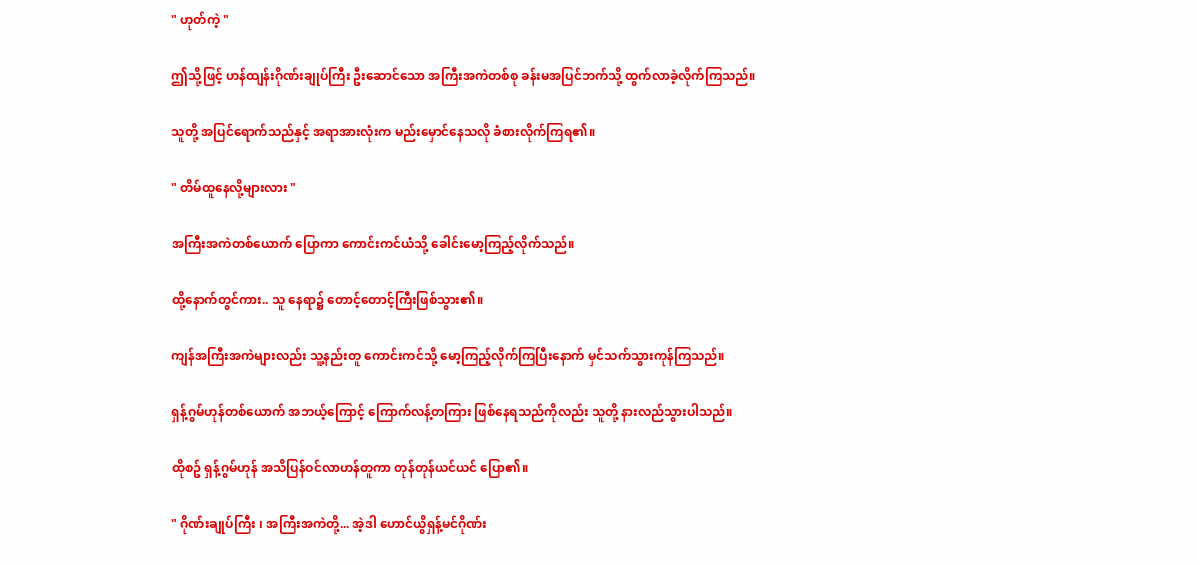" ဟုတ်ကဲ့ "

ဤသို့ဖြင့် ဟန်ထျန်းဂိုဏ်းချုပ်ကြီး ဦးဆောင်သော အကြီးအကဲတစ်စု ခန်းမအပြင်ဘက်သို့ ထွက်လာခဲ့လိုက်ကြသည်။

သူတို့ အပြင်ရောက်သည်နှင့် အရာအားလုံးက မည်းမှောင်နေသလို ခံစားလိုက်ကြရ၏။

" တိမ်ထူနေလို့များလား "

အကြီးအကဲတစ်ယောက် ပြောကာ ကောင်းကင်ယံသို့ ခေါင်းမော့ကြည့်လိုက်သည်။

ထို့နောက်တွင်ကား.. သူ နေရာ၌ တောင့်တောင့်ကြီးဖြစ်သွား၏။

ကျန်အကြီးအကဲများလည်း သူ့နည်းတူ ကောင်းကင်သို့ မော့ကြည့်လိုက်ကြပြီးနောက် မှင်သက်သွားကုန်ကြသည်။

ရှန့်ဂွမ်ဟုန်တစ်ယောက် အဘယ့်ကြောင့် ကြောက်လန့်တကြား ဖြစ်နေရသည်ကိုလည်း သူတို့ နားလည်သွားပါသည်။

ထိုစဥ် ရှန့်ဂွမ်ဟုန် အသိပြန်ဝင်လာဟန်တူကာ တုန်တုန်ယင်ယင် ပြော၏။

" ဂိုဏ်းချုပ်ကြီး ၊ အကြီးအကဲတို့... အဲ့ဒါ ဟောင်ယွိရှန့်မင်ဂိုဏ်း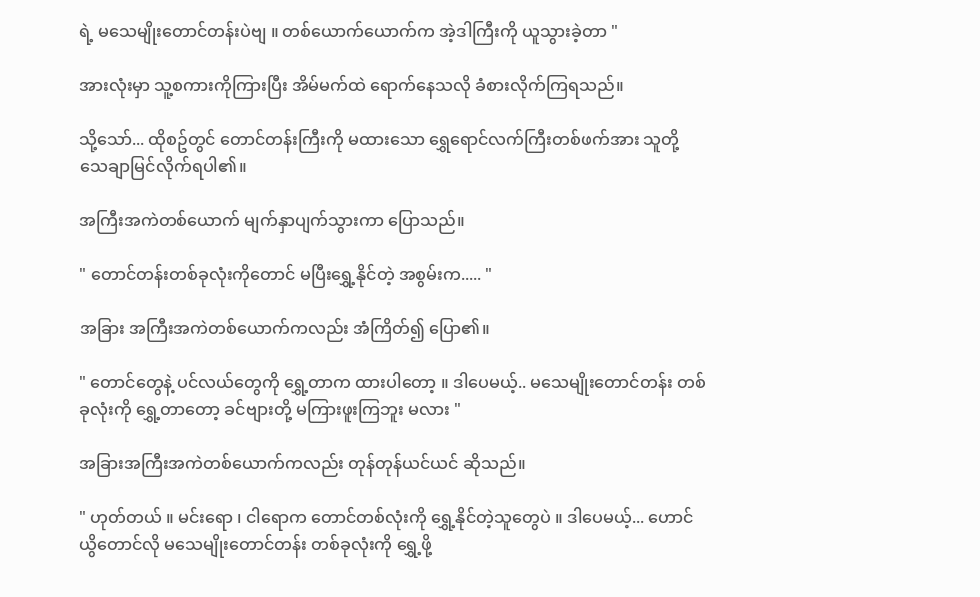ရဲ့ မသေမျိုးတောင်တန်းပဲဗျ ။ တစ်ယောက်ယောက်က အဲ့ဒါကြီးကို ယူသွားခဲ့တာ "

အားလုံးမှာ သူ့စကားကိုကြားပြီး အိမ်မက်ထဲ ရောက်နေသလို ခံစားလိုက်ကြရသည်။

သို့သော်... ထိုစဥ်တွင် တောင်တန်းကြီးကို မထားသော ရွှေရောင်လက်ကြီးတစ်ဖက်အား သူတို့ သေချာမြင်လိုက်ရပါ၏။

အကြီးအကဲတစ်ယောက် မျက်နှာပျက်သွားကာ ပြောသည်။

" တောင်တန်းတစ်ခုလုံးကိုတောင် မပြီးရွှေ့နိုင်တဲ့ အစွမ်းက..... "

အခြား အကြီးအကဲတစ်ယောက်ကလည်း အံကြိတ်၍ ပြော၏။

" တောင်တွေနဲ့ ပင်လယ်တွေကို ရွှေ့တာက ထားပါတော့ ။ ဒါပေမယ့်.. မသေမျိုးတောင်တန်း တစ်ခုလုံးကို ရွှေ့တာတော့ ခင်ဗျားတို့ မကြားဖူးကြဘူး မလား "

အခြားအကြီးအကဲတစ်ယောက်ကလည်း တုန်တုန်ယင်ယင် ဆိုသည်။

" ဟုတ်တယ် ။ မင်းရော ၊ ငါရောက တောင်တစ်လုံးကို ရွှေ့နိုင်တဲ့သူတွေပဲ ။ ဒါပေမယ့်... ဟောင်ယွိတောင်လို မသေမျိုးတောင်တန်း တစ်ခုလုံးကို ရွှေ့ဖို့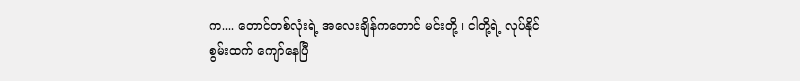က.... တောင်တစ်လုံးရဲ့ အလေးချိန်ကတောင် မင်းတို့ ၊ ငါတို့ရဲ့ လုပ်နိုင်စွမ်းထက် ကျော်နေပြီ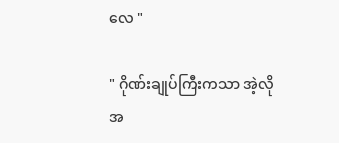လေ "

" ဂိုဏ်းချုပ်ကြီးကသာ အဲ့လိုအ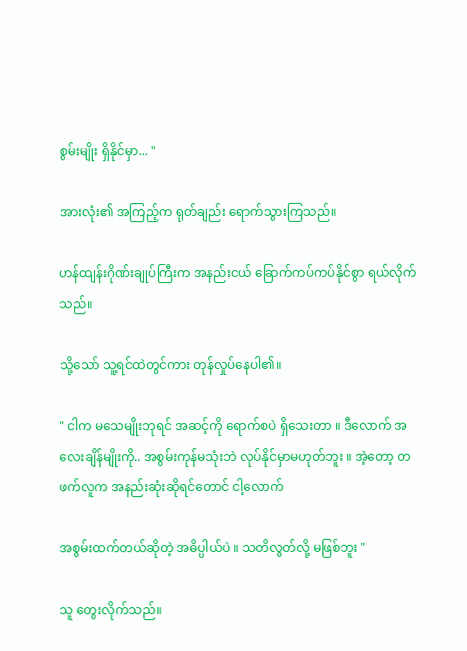စွမ်းမျိုး ရှိနိုင်မှာ... "

အားလုံး၏ အကြည့်က ရုတ်ချည်း ရောက်သွားကြသည်။

ဟန်ထျန်းဂိုဏ်းချုပ်ကြီးက အနည်းငယ် ခြောက်ကပ်ကပ်နိုင်စွာ ရယ်လိုက်သည်။

သို့သော် သူ့ရင်ထဲတွင်ကား တုန်လှုပ်နေပါ၏။

" ငါက မသေမျိုးဘုရင် အဆင့်ကို ရောက်စပဲ ရှိသေးတာ ။ ဒီလောက် အလေးချိန်မျိုးကို.. အစွမ်းကုန်မသုံးဘဲ လုပ်နိုင်မှာမဟုတ်ဘူး ။ အဲ့တော့ တဖက်လူက အနည်းဆုံးဆိုရင်တောင် ငါ့လောက်

အစွမ်းထက်တယ်ဆိုတဲ့ အဓိပ္ပါယ်ပဲ ။ သတိလွတ်လို့ မဖြစ်ဘူး "

သူ တွေးလိုက်သည်။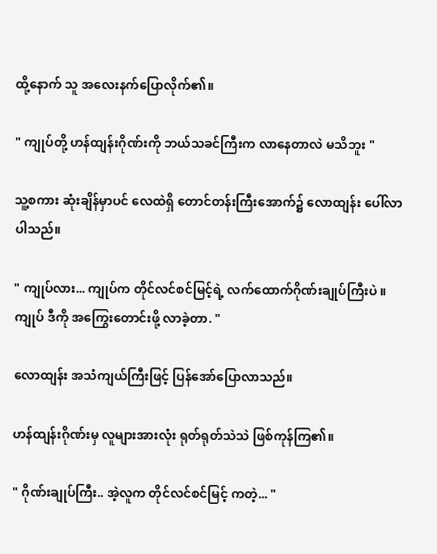ထို့နောက် သူ အလေးနက်ပြောလိုက်၏။

" ကျုပ်တို့ ဟန်ထျန်းဂိုဏ်းကို ဘယ်သခင်ကြီးက လာနေတာလဲ မသိဘူး "

သူ့စကား ဆုံးချိန်မှာပင် လေထဲရှိ တောင်တန်းကြီးအောက်၌ လောထျန်း ပေါ်လာပါသည်။

" ကျုပ်လား... ကျုပ်က တိုင်လင်စင်မြင့်ရဲ့ လက်ထောက်ဂိုဏ်းချုပ်ကြီးပဲ ။ ကျုပ် ဒီကို အကြွေးတောင်းဖို့ လာခဲ့တာ. "

လောထျန်း အသံကျယ်ကြီးဖြင့် ပြန်အော်ပြောလာသည်။

ဟန်ထျန်းဂိုဏ်းမှ လူများအားလုံး ရုတ်ရုတ်သဲသဲ ဖြစ်ကုန်ကြ၏။

" ဂိုဏ်းချုပ်ကြီး.. အဲ့လူက တိုင်လင်စင်မြင့် ကတဲ့... "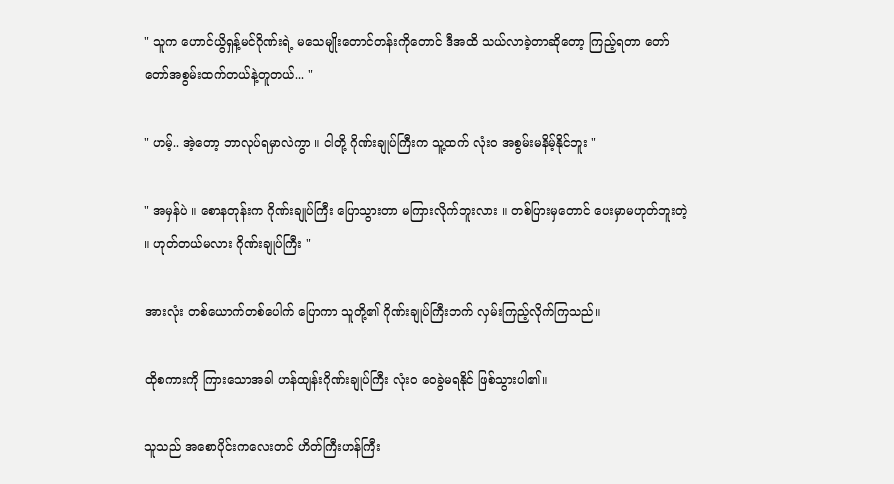" သူက ဟောင်ယွိရှန့်မင်ဂိုဏ်းရဲ့ မသေမျိုးတောင်တန်းကိုတောင် ဒီအထိ သယ်လာခဲ့တာဆိုတော့ ကြည့်ရတာ တော်တော်အစွမ်းထက်တယ်နဲ့တူတယ်... "

" ဟမ့်.. အဲ့တော့ ဘာလုပ်ရမှာလဲကွာ ။ ငါတို့ ဂိုဏ်းချုပ်ကြီးက သူ့ထက် လုံးဝ အစွမ်းမနိမ့်နိုင်ဘူး "

" အမှန်ပဲ ။ စောနတုန်းက ဂိုဏ်းချုပ်ကြီး ပြောသွားတာ မကြားလိုက်ဘူးလား ။ တစ်ပြားမှတောင် ပေးမှာမဟုတ်ဘူးတဲ့ ။ ဟုတ်တယ်မလား ဂိုဏ်းချုပ်ကြီး "

အားလုံး တစ်ယောက်တစ်ပေါက် ပြောကာ သူတို့၏ ဂိုဏ်းချုပ်ကြီးဘက် လှမ်းကြည့်လိုက်ကြသည်။

ထိုစကားကို ကြားသောအခါ ဟန်ထျန်းဂိုဏ်းချုပ်ကြီး လုံးဝ ဝေခွဲမရနိုင် ဖြစ်သွားပါ၏။

သူသည် အစောပိုင်းကလေးတင် ဟိတ်ကြီးဟန်ကြီး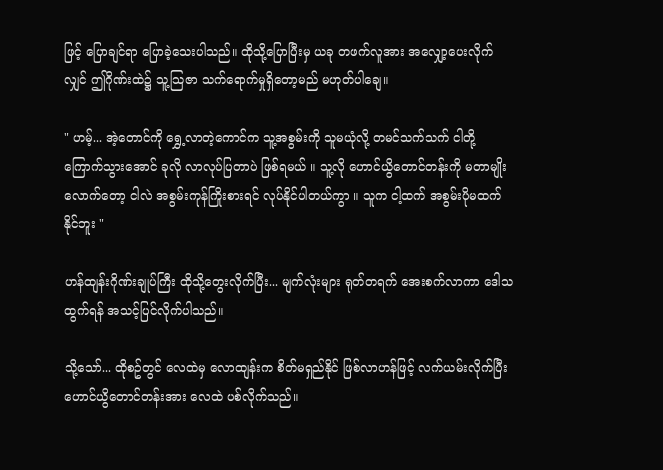ဖြင့် ပြောချင်ရာ ပြောခဲ့သေးပါသည်။ ထိုသို့ပြောပြီးမှ ယခု တဖက်လူအား အလျှော့ပေးလိုက်လျှင် ဤဂိုဏ်းထဲ၌ သူ့သြဇာ သက်ရောက်မှုရှိတော့မည် မဟုတ်ပါချေ။

" ဟမ့်... အဲ့တောင်ကို ရွှေ့လာတဲ့ကောင်က သူ့အစွမ်းကို သူမယုံလို့ တမင်သက်သက် ငါတို့ကြောက်သွားအောင် ခုလို လာလုပ်ပြတာပဲ ဖြစ်ရမယ် ။ သူ့လို ဟောင်ယွိတောင်တန်းကို မတာမျိုးလောက်တော့ ငါလဲ အစွမ်းကုန်ကြိုးစားရင် လုပ်နိုင်ပါတယ်ကွာ ။ သူက ငါ့ထက် အစွမ်းပိုမထက်နိုင်ဘူး "

ဟန်ထျန်းဂိုဏ်းချုပ်ကြီး ထိုသို့တွေးလိုက်ပြီး... မျက်လုံးများ ရုတ်တရက် အေးစက်လာကာ ဒေါသထွက်ရန် အသင့်ပြင်လိုက်ပါသည်။

သို့သော်... ထိုစဥ်တွင် လေထဲမှ လောထျန်းက စိတ်မရှည်နိုင် ဖြစ်လာဟန်ဖြင့် လက်ယမ်းလိုက်ပြီး ဟောင်ယွိတောင်တန်းအား လေထဲ ပစ်လိုက်သည်။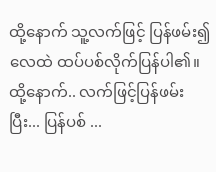ထို့နောက် သူ့လက်ဖြင့် ပြန်ဖမ်း၍ လေထဲ ထပ်ပစ်လိုက်ပြန်ပါ၏။ ထို့နောက်.. လက်ဖြင့်ပြန်ဖမ်းပြီး... ပြန်ပစ် ...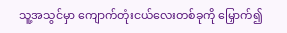သူ့အသွင်မှာ ကျောက်တုံးငယ်လေးတစ်ခုကို မြှောက်၍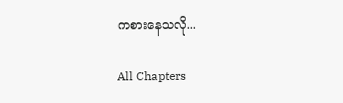ကစားနေသလို...

All Chapters